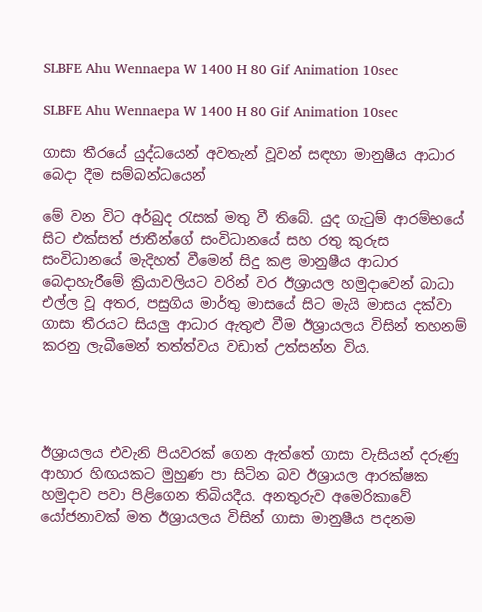SLBFE Ahu Wennaepa W 1400 H 80 Gif Animation 10sec

SLBFE Ahu Wennaepa W 1400 H 80 Gif Animation 10sec

ගාසා තීරයේ යුද්ධයෙන් අවතැන් වූවන් සඳහා මානුෂීය ආධාර බෙදා දීම සම්බන්ධයෙන්

මේ වන විට අර්බුද රැසක් මතු වී තිබේ. යුද ගැටුම් ආරම්භයේ සිට එක්සත් ජාතීන්ගේ සංවිධානයේ සහ රතු කුරුස සංවිධානයේ මැදිහත් වීමෙන් සිදු කළ මානුෂීය ආධාර බෙදාහැරීමේ ක්‍රියාවලියට වරින් වර ඊශ්‍රායල හමුදාවෙන් බාධා එල්ල වූ අතර, පසුගිය මාර්තු මාසයේ සිට මැයි මාසය දක්වා ගාසා තීරයට සියලු ආධාර ඇතුළු වීම ඊශ්‍රායලය විසින් තහනම් කරනු ලැබීමෙන් තත්ත්වය වඩාත් උත්සන්න විය.




ඊශ්‍රායලය එවැනි පියවරක් ගෙන ඇත්තේ ගාසා වැසියන් දරුණු ආහාර හිඟයකට මුහුණ පා සිටින බව ඊශ්‍රායල ආරක්ෂක හමුදාව පවා පිළිගෙන තිබියදීය. අනතුරුව අමෙරිකාවේ යෝජනාවක් මත ඊශ්‍රායලය විසින් ගාසා මානුෂීය පදනම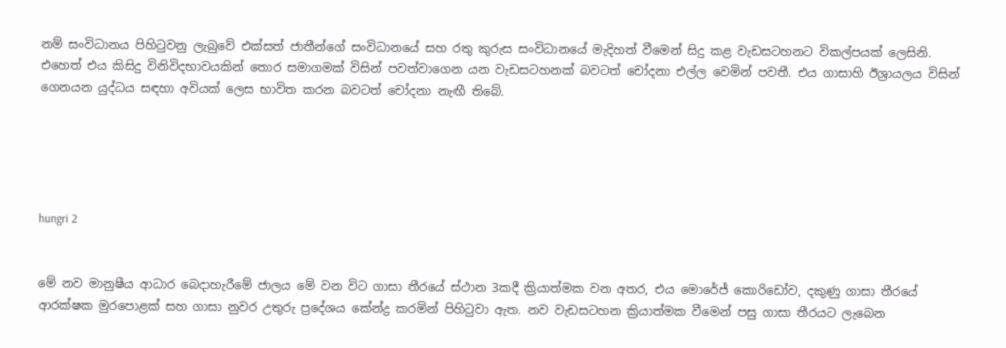නම් සංවිධානය පිහිටුවනු ලැබුවේ එක්සත් ජාතීන්ගේ සංවිධානයේ සහ රතු කුරුස සංවිධානයේ මැදිහත් වීමෙන් සිදු කළ වැඩසටහනට විකල්පයක් ලෙසිනි. එහෙත් එය කිසිදු විනිවිදභාවයකින් තොර සමාගමක් විසින් පවත්වාගෙන යන වැඩසටහනක් බවටත් චෝදනා එල්ල වෙමින් පවතී. එය ගාසාහි ඊශ්‍රායලය විසින් ගෙනයන යුද්ධය සඳහා අවියක් ලෙස භාවිත කරන බවටත් චෝදනා නැඟී තිබේ.





hungri 2


මේ නව මානුෂීය ආධාර බෙදාහැරීමේ ජාලය මේ වන විට ගාසා තීරයේ ස්ථාන 3කදී ක්‍රියාත්මක වන අතර, එය මොරේජ් කොරිඩෝව, දකුණු ගාසා තීරයේ ආරක්ෂක මුරපොළක් සහ ගාසා නුවර උතුරු ප්‍රදේශය කේන්ද්‍ර කරමින් පිහිටුවා ඇත. නව වැඩසටහන ක්‍රියාත්මක වීමෙන් පසු ගාසා තීරයට ලැබෙන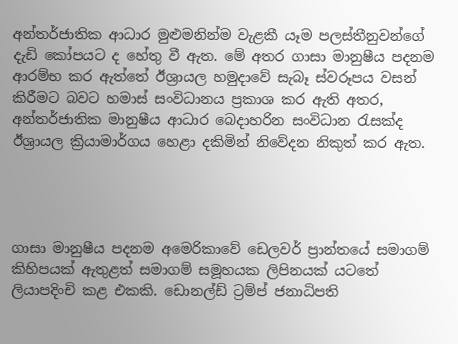අන්තර්ජාතික ආධාර මුළුමනින්ම වැළකී යෑම පලස්තීනුවන්ගේ දැඩි කෝපයට ද හේතු වී ඇත. මේ අතර ගාසා මානුෂීය පදනම ආරම්භ කර ඇත්තේ ඊශ්‍රායල හමුදාවේ සැබෑ ස්වරූපය වසන් කිරීමට බවට හමාස් සංවිධානය ප්‍රකාශ කර ඇති අතර, අන්තර්ජාතික මානුෂීය ආධාර බෙදාහරින සංවිධාන රැසක්ද ඊශ්‍රායල ක්‍රියාමාර්ගය හෙළා දකිමින් නිවේදන නිකුත් කර ඇත.




ගාසා මානුෂීය පදනම අමෙරිකාවේ ඩෙලවර් ප්‍රාන්තයේ සමාගම් කිහිපයක් ඇතුළත් සමාගම් සමූහයක ලිපිනයක් යටතේ ලියාපදිංචි කළ එකකි. ඩොනල්ඩ් ට්‍රම්ප් ජනාධිපති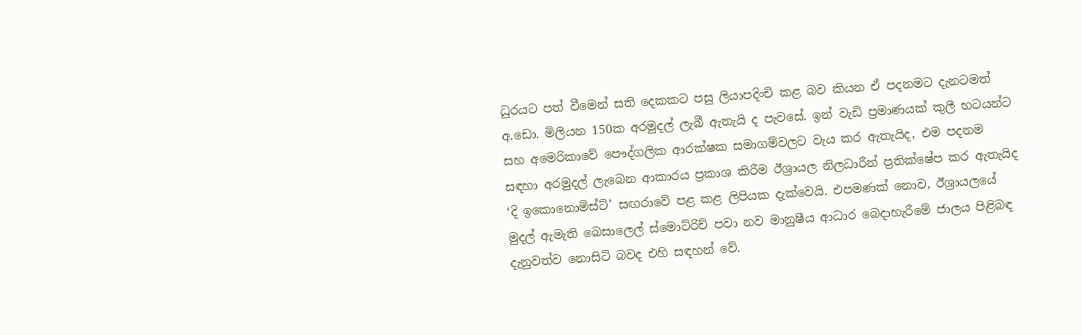ධුරයට පත් වීමෙන් සති දෙකකට පසු ලියාපදිංචි කළ බව කියන ඒ පදනමට දැනටමත් අ.ඩො. මිලියන 150ක අරමුදල් ලැබී ඇතැයි ද පැවසේ. ඉන් වැඩි ප්‍රමාණයක් කුලී භටයන්ට සහ අමෙරිකාවේ පෞද්ගලික ආරක්ෂක සමාගම්වලට වැය කර ඇතැයිද, එම පදනම සඳහා අරමුදල් ලැබෙන ආකාරය ප්‍රකාශ කිරීම ඊශ්‍රායල නිලධාරීන් ප්‍රතික්ෂේප කර ඇතැයිද ‘දි ඉකොනොමිස්ට්’ සඟරාවේ පළ කළ ලිපියක දැක්වෙයි. එපමණක් නොව, ඊශ්‍රායලයේ මුදල් ඇමැති බෙසාලෙල් ස්මොට්රිච් පවා නව මානුෂීය ආධාර බෙදාහැරීමේ ජාලය පිළිබඳ දැනුවත්ව නොසිටි බවද එහි සඳහන් වේ.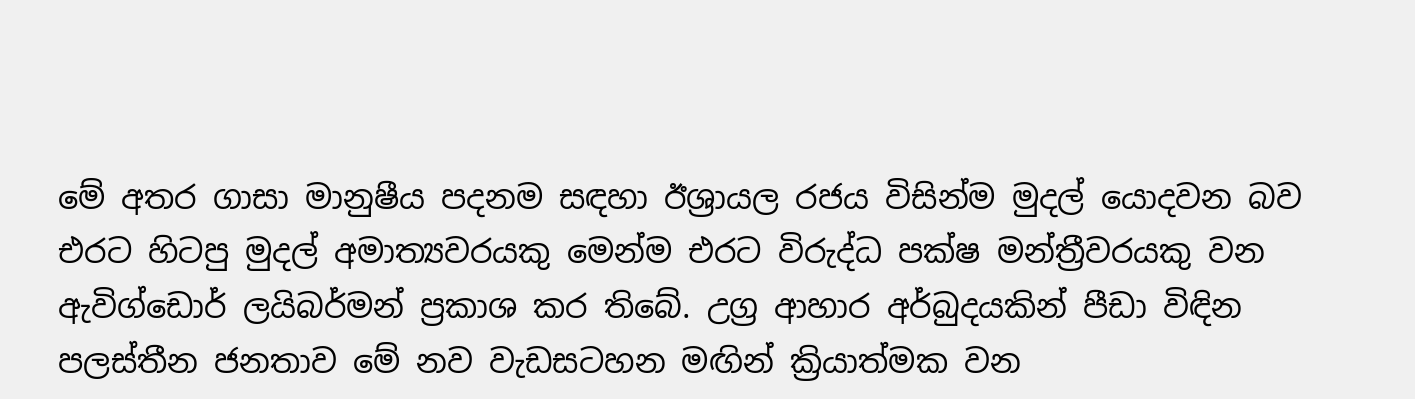මේ අතර ගාසා මානුෂීය පදනම සඳහා ඊශ්‍රායල රජය විසින්ම මුදල් යොදවන බව එරට හිටපු මුදල් අමාත්‍යවරයකු මෙන්ම එරට විරුද්ධ පක්ෂ මන්ත්‍රීවරයකු වන ඇවිග්ඩොර් ලයිබර්මන් ප්‍රකාශ කර තිබේ. උග්‍ර ආහාර අර්බුදයකින් පීඩා විඳින පලස්තීන ජනතාව මේ නව වැඩසටහන මඟින් ක්‍රියාත්මක වන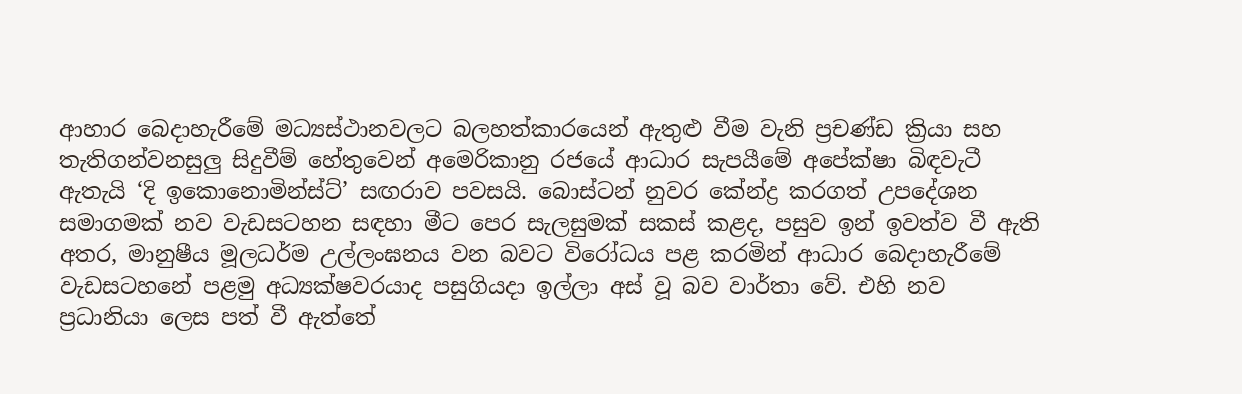ආහාර බෙදාහැරීමේ මධ්‍යස්ථානවලට බලහත්කාරයෙන් ඇතුළු වීම වැනි ප්‍රචණ්ඩ ක්‍රියා සහ තැතිගන්වනසුලු සිදුවීම් හේතුවෙන් අමෙරිකානු රජයේ ආධාර සැපයීමේ අපේක්ෂා බිඳවැටී ඇතැයි ‘දි ඉකොනොමින්ස්ට්’ සඟරාව පවසයි. බොස්ටන් නුවර කේන්ද්‍ර කරගත් උපදේශන සමාගමක් නව වැඩසටහන සඳහා මීට පෙර සැලසුමක් සකස් කළද, පසුව ඉන් ඉවත්ව වී ඇති අතර, මානුෂීය මූලධර්ම උල්ලංඝනය වන බවට විරෝධය පළ කරමින් ආධාර බෙදාහැරීමේ වැඩසටහනේ පළමු අධ්‍යක්ෂවරයාද පසුගියදා ඉල්ලා අස් වූ බව වාර්තා වේ. එහි නව ප්‍රධානියා ලෙස පත් වී ඇත්තේ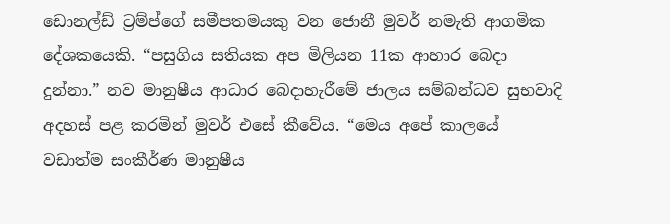ඩොනල්ඩ් ට්‍රම්ප්ගේ සමීපතමයකු වන ජොනී මුවර් නමැති ආගමික දේශකයෙකි. “පසුගිය සතියක අප මිලියන 11ක ආහාර බෙදා දුන්නා.” නව මානුෂීය ආධාර බෙදාහැරීමේ ජාලය සම්බන්ධව සුභවාදි අදහස් පළ කරමින් මුවර් එසේ කීවේය. “මෙය අපේ කාලයේ වඩාත්ම සංකීර්ණ මානුෂීය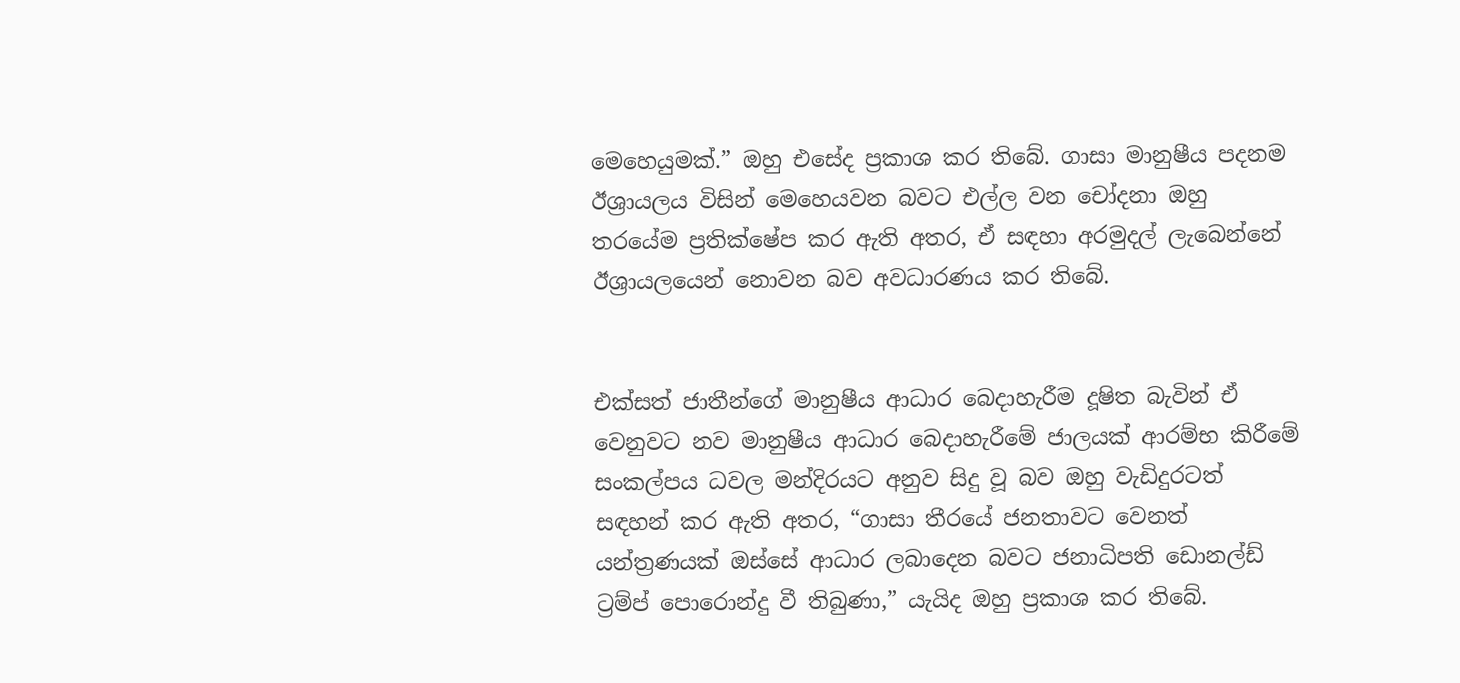මෙහෙයුමක්.” ඔහු එසේද ප්‍රකාශ කර තිබේ. ගාසා මානුෂීය පදනම ඊශ්‍රායලය විසින් මෙහෙයවන බවට එල්ල වන චෝදනා ඔහු තරයේම ප්‍රතික්ෂේප කර ඇති අතර, ඒ සඳහා අරමුදල් ලැබෙන්නේ ඊශ්‍රායලයෙන් නොවන බව අවධාරණය කර තිබේ.


එක්සත් ජාතීන්ගේ මානුෂීය ආධාර බෙදාහැරීම දූෂිත බැවින් ඒ වෙනුවට නව මානුෂීය ආධාර බෙදාහැරීමේ ජාලයක් ආරම්භ කිරීමේ සංකල්පය ධවල මන්දිරයට අනුව සිදු වූ බව ඔහු වැඩිදුරටත් සඳහන් කර ඇති අතර, “ගාසා තීරයේ ජනතාවට වෙනත් යන්ත්‍රණයක් ඔස්සේ ආධාර ලබාදෙන බවට ජනාධිපති ඩොනල්ඩ් ට්‍රම්ප් පොරොන්දු වී තිබුණා,” යැයිද ඔහු ප්‍රකාශ කර තිබේ.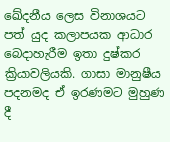ඛේදනීය ලෙස විනාශයට පත් යුද කලාපයක ආධාර බෙදාහැරීම ඉතා දුෂ්කර ක්‍රියාවලියකි. ගාසා මානුෂීය පදනමද ඒ ඉරණමට මුහුණ දී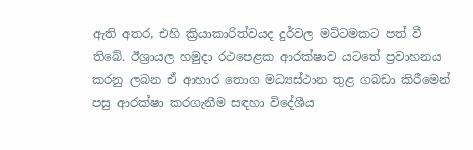ඇති අතර, එහි ක්‍රියාකාරිත්වයද දුර්වල මට්ටමකට පත් වී තිබේ. ඊශ්‍රායල හමුදා රථපෙළක ආරක්ෂාව යටතේ ප්‍රවාහනය කරනු ලබන ඒ ආහාර තොග මධ්‍යස්ථාන තුළ ගබඩා කිරීමෙන් පසු ආරක්ෂා කරගැනීම සඳහා විදේශීය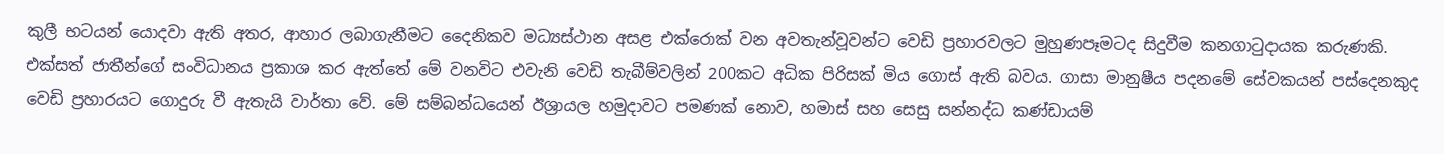කුලී භටයන් යොදවා ඇති අතර, ආහාර ලබාගැනීමට දෛනිකව මධ්‍යස්ථාන අසළ එක්රොක් වන අවතැන්වූවන්ට වෙඩි ප්‍රහාරවලට මුහුණපෑමටද සිදුවීම කනගාටුදායක කරුණකි. එක්සත් ජාතීන්ගේ සංවිධානය ප්‍රකාශ කර ඇත්තේ මේ වනවිට එවැනි වෙඩි තැබීම්වලින් 200කට අධික පිරිසක් මිය ගොස් ඇති බවය. ගාසා මානුෂීය පදනමේ සේවකයන් පස්දෙනකුද වෙඩි ප්‍රහාරයට ගොදුරු වී ඇතැයි වාර්තා වේ. මේ සම්බන්ධයෙන් ඊශ්‍රායල හමුදාවට පමණක් නොව, හමාස් සහ සෙසු සන්නද්ධ කණ්ඩායම්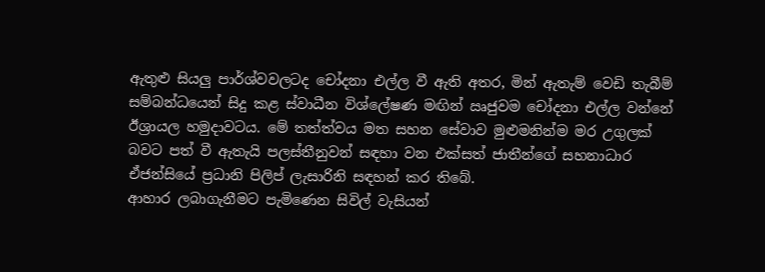ඇතුළු සියලු පාර්ශ්වවලටද චෝදනා එල්ල වී ඇති අතර, මින් ඇතැම් වෙඩි තැබීම් සම්බන්ධයෙන් සිදු කළ ස්වාධීන විශ්ලේෂණ මඟින් ඍජුවම චෝදනා එල්ල වන්නේ ඊශ්‍රායල හමුදාවටය. මේ තත්ත්වය මත සහන සේවාව මුළුමනින්ම මර උගුලක් බවට පත් වී ඇතැයි පලස්තීනුවන් සඳහා වන එක්සත් ජාතීන්ගේ සහනාධාර ඒජන්සියේ ප්‍රධානි පිලිප් ලැසාරිනි සඳහන් කර තිබේ.
ආහාර ලබාගැනීමට පැමිණෙන සිවිල් වැසියන්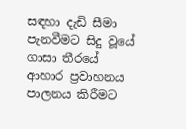සඳහා දැඩි සීමා පැනවීමට සිදු වූයේ ගාසා තීරයේ ආහාර ප්‍රවාහනය පාලනය කිරීමට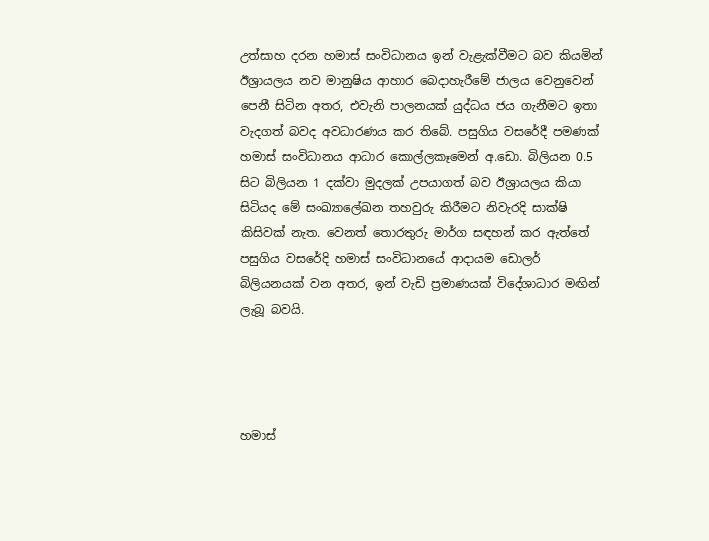උත්සාහ දරන හමාස් සංවිධානය ඉන් වැළැක්වීමට බව කියමින් ඊශ්‍රායලය නව මානුෂිය ආහාර බෙදාහැරීමේ ජාලය වෙනුවෙන් පෙනී සිටින අතර, එවැනි පාලනයක් යුද්ධය ජය ගැනීමට ඉතා වැදගත් බවද අවධාරණය කර තිබේ. පසුගිය වසරේදී පමණක් හමාස් සංවිධානය ආධාර කොල්ලකෑමෙන් අ.ඩො. බිලියන 0.5 සිට බිලියන 1 දක්වා මුදලක් උපයාගත් බව ඊශ්‍රායලය කියා සිටියද මේ සංඛ්‍යාලේඛන තහවුරු කිරීමට නිවැරදි සාක්ෂි කිසිවක් නැත. වෙනත් තොරතුරු මාර්ග සඳහන් කර ඇත්තේ පසුගිය වසරේදි හමාස් සංවිධානයේ ආදායම ඩොලර් බිලියනයක් වන අතර, ඉන් වැඩි ප්‍රමාණයක් විදේශාධාර මඟින් ලැබූ බවයි.




හමාස්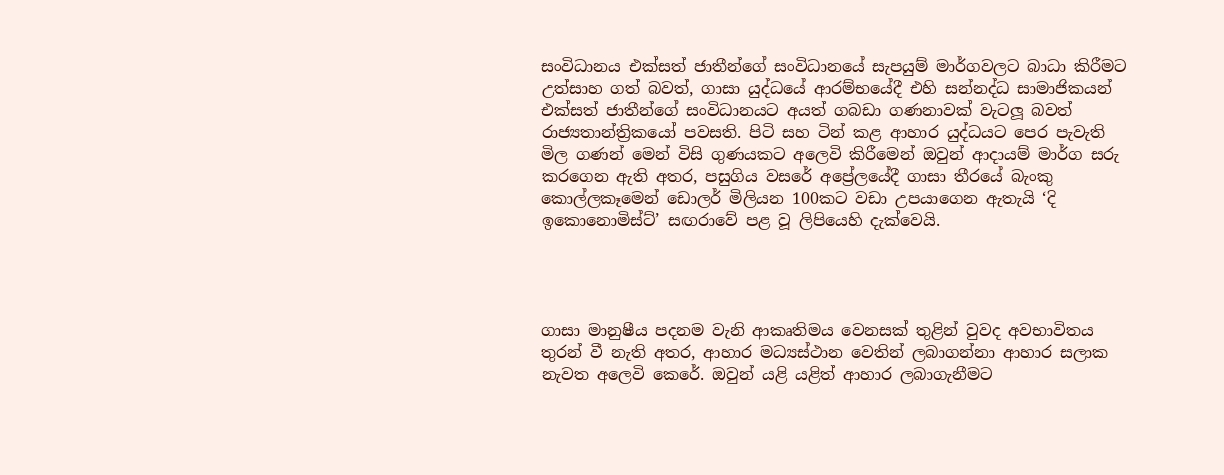සංවිධානය එක්සත් ජාතීන්ගේ සංවිධානයේ සැපයුම් මාර්ගවලට බාධා කිරීමට උත්සාහ ගත් බවත්, ගාසා යුද්ධයේ ආරම්භයේදී එහි සන්නද්ධ සාමාජිකයන් එක්සත් ජාතීන්ගේ සංවිධානයට අයත් ගබඩා ගණනාවක් වැටලූ බවත් රාජ්‍යතාන්ත්‍රිකයෝ පවසති. පිටි සහ ටින් කළ ආහාර යුද්ධයට පෙර පැවැති මිල ගණන් මෙන් විසි ගුණයකට අලෙවි කිරීමෙන් ඔවුන් ආදායම් මාර්ග සරු කරගෙන ඇති අතර, පසුගිය වසරේ අප්‍රේලයේදී ගාසා තීරයේ බැංකු කොල්ලකෑමෙන් ඩොලර් මිලියන 100කට වඩා උපයාගෙන ඇතැයි ‘දි ඉකොනොමිස්ට්’ සඟරාවේ පළ වූ ලිපියෙහි දැක්වෙයි.




ගාසා මානුෂීය පදනම වැනි ආකෘතිමය වෙනසක් තුළින් වුවද අවභාවිතය තුරන් වී නැති අතර, ආහාර මධ්‍යස්ථාන වෙතින් ලබාගන්නා ආහාර සලාක නැවත අලෙවි කෙරේ. ඔවුන් යළි යළිත් ආහාර ලබාගැනීමට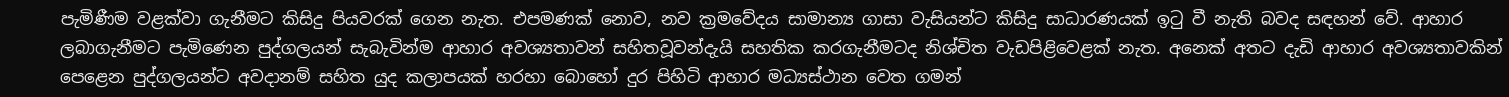පැමිණීම වළක්වා ගැනීමට කිසිදු පියවරක් ගෙන නැත. එපමණක් නොව, නව ක්‍රමවේදය සාමාන්‍ය ගාසා වැසියන්ට කිසිදු සාධාරණයක් ඉටු වී නැති බවද සඳහන් වේ. ආහාර ලබාගැනීමට පැමිණෙන පුද්ගලයන් සැබැවින්ම ආහාර අවශ්‍යතාවන් සහිතවූවන්දැයි සහතික කරගැනීමටද නිශ්චිත වැඩපිළිවෙළක් නැත. අනෙක් අතට දැඩි ආහාර අවශ්‍යතාවකින් පෙළෙන පුද්ගලයන්ට අවදානම් සහිත යුද කලාපයක් හරහා බොහෝ දුර පිහිටි ආහාර මධ්‍යස්ථාන වෙත ගමන්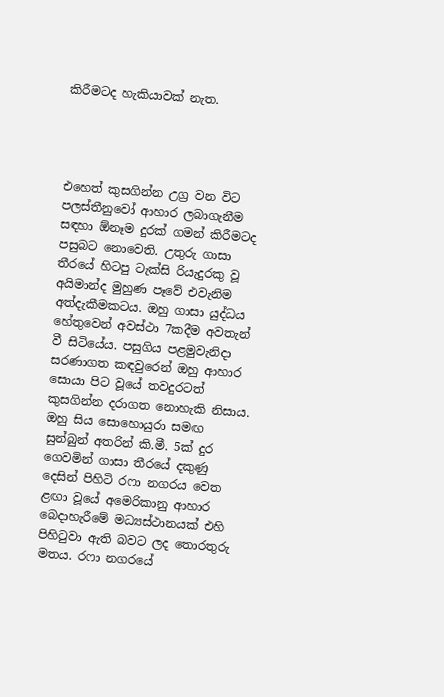කිරීමටද හැකියාවක් නැත.




එහෙත් කුසගින්න උග්‍ර වන විට පලස්තීනුවෝ ආහාර ලබාගැනීම සඳහා ඕනෑම දුරක් ගමන් කිරීමටද පසුබට නොවෙති. උතුරු ගාසා තීරයේ හිටපු ටැක්සි රියැදුරකු වූ අයිමාන්ද මුහුණ පෑවේ එවැනිම අත්දැකීමකටය. ඔහු ගාසා යුද්ධය හේතුවෙන් අවස්ථා 7කදීම අවතැන් වී සිටියේය. පසුගිය පළමුවැනිදා සරණාගත කඳවුරෙන් ඔහු ආහාර සොයා පිට වූයේ තවදුරටත් කුසගින්න දරාගත නොහැකි නිසාය. ඔහු සිය සොහොයුරා සමඟ සුන්බුන් අතරින් කි.මී. 5ක් දුර ගෙවමින් ගාසා තීරයේ දකුණු දෙසින් පිහිටි රෆා නගරය වෙත ළඟා වූයේ අමෙරිකානු ආහාර බෙදාහැරීමේ මධ්‍යස්ථානයක් එහි පිහිටුවා ඇති බවට ලද තොරතුරු මතය. රෆා නගරයේ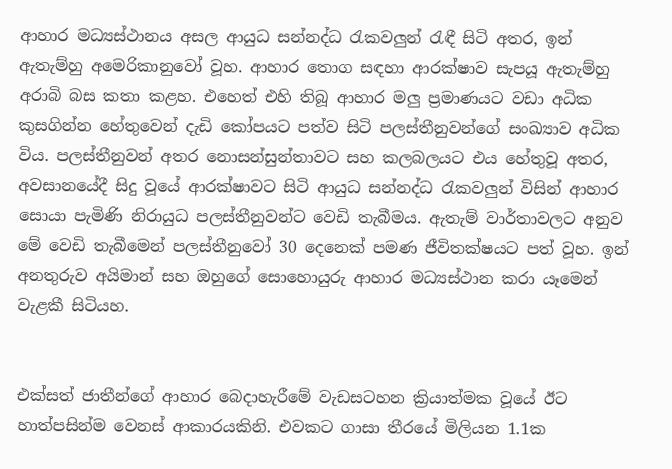ආහාර මධ්‍යස්ථානය අසල ආයුධ සන්නද්ධ රැකවලුන් රැඳී සිටි අතර, ඉන් ඇතැම්හු අමෙරිකානුවෝ වූහ. ආහාර තොග සඳහා ආරක්ෂාව සැපයූ ඇතැම්හු අරාබි බස කතා කළහ. එහෙත් එහි තිබූ ආහාර මලු ප්‍රමාණයට වඩා අධික කුසගින්න හේතුවෙන් දැඩි කෝපයට පත්ව සිටි පලස්තීනුවන්ගේ සංඛ්‍යාව අධික විය. පලස්තීනුවන් අතර නොසන්සුන්තාවට සහ කලබලයට එය හේතුවූ අතර, අවසානයේදී සිදු වූයේ ආරක්ෂාවට සිටි ආයුධ සන්නද්ධ රැකවලුන් විසින් ආහාර සොයා පැමිණි නිරායුධ පලස්තීනුවන්ට වෙඩි තැබීමය. ඇතැම් වාර්තාවලට අනුව මේ වෙඩි තැබීමෙන් පලස්තීනුවෝ 30 දෙනෙක් පමණ ජීවිතක්ෂයට පත් වූහ. ඉන් අනතුරුව අයිමාන් සහ ඔහුගේ සොහොයුරු ආහාර මධ්‍යස්ථාන කරා යෑමෙන් වැළකී සිටියහ.


එක්සත් ජාතීන්ගේ ආහාර බෙදාහැරීමේ වැඩසටහන ක්‍රියාත්මක වූයේ ඊට හාත්පසින්ම වෙනස් ආකාරයකිනි. එවකට ගාසා තීරයේ මිලියන 1.1ක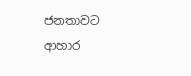ජනතාවට ආහාර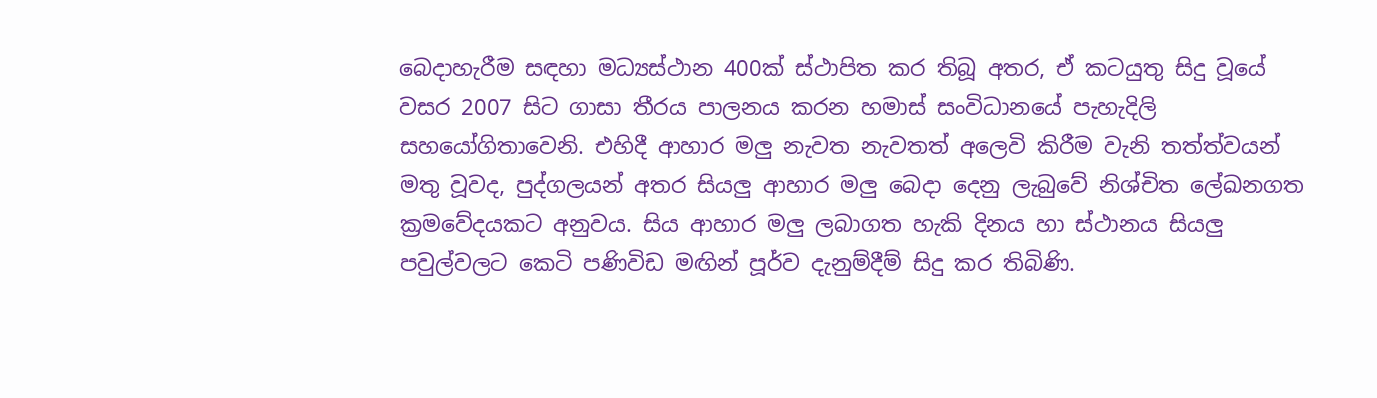බෙදාහැරීම සඳහා මධ්‍යස්ථාන 400ක් ස්ථාපිත කර තිබූ අතර, ඒ කටයුතු සිදු වූයේ වසර 2007 සිට ගාසා තීරය පාලනය කරන හමාස් සංවිධානයේ පැහැදිලි සහයෝගිතාවෙනි. එහිදී ආහාර මලු නැවත නැවතත් අලෙවි කිරීම වැනි තත්ත්වයන් මතු වූවද, පුද්ගලයන් අතර සියලු ආහාර මලු බෙදා දෙනු ලැබුවේ නිශ්චිත ලේඛනගත ක්‍රමවේදයකට අනුවය. සිය ආහාර මලු ලබාගත හැකි දිනය හා ස්ථානය සියලු පවුල්වලට කෙටි පණිවිඩ මඟින් පූර්ව දැනුම්දීම් සිදු කර තිබිණි.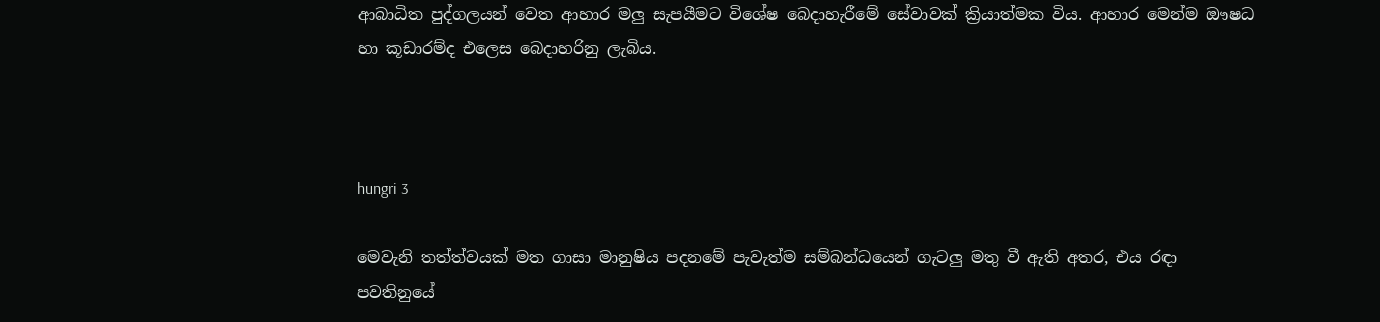ආබාධිත පුද්ගලයන් වෙත ආහාර මලු සැපයීමට විශේෂ බෙදාහැරීමේ සේවාවක් ක්‍රියාත්මක විය. ආහාර මෙන්ම ඖෂධ හා කූඩාරම්ද එලෙස බෙදාහරිනු ලැබිය.



hungri 3

මෙවැනි තත්ත්වයක් මත ගාසා මානුෂිය පදනමේ පැවැත්ම සම්බන්ධයෙන් ගැටලු මතු වී ඇති අතර, එය රඳා පවතිනුයේ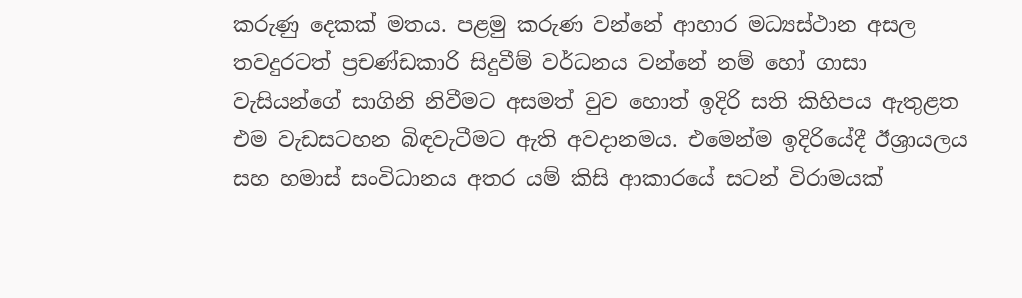කරුණු දෙකක් මතය. පළමු කරුණ වන්නේ ආහාර මධ්‍යස්ථාන අසල තවදුරටත් ප්‍රචණ්ඩකාරි සිදුවීම් වර්ධනය වන්නේ නම් හෝ ගාසා වැසියන්ගේ සාගිනි නිවීමට අසමත් වුව හොත් ඉදිරි සති කිහිපය ඇතුළත එම වැඩසටහන බිඳවැටීමට ඇති අවදානමය. එමෙන්ම ඉදිරියේදී ඊශ්‍රායලය සහ හමාස් සංවිධානය අතර යම් කිසි ආකාරයේ සටන් විරාමයක්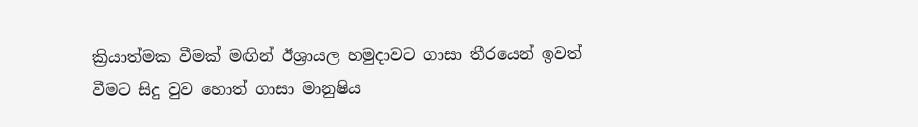ක්‍රියාත්මක වීමක් මඟින් ඊශ්‍රායල හමුදාවට ගාසා තීරයෙන් ඉවත් වීමට සිදු වුව හොත් ගාසා මානුෂිය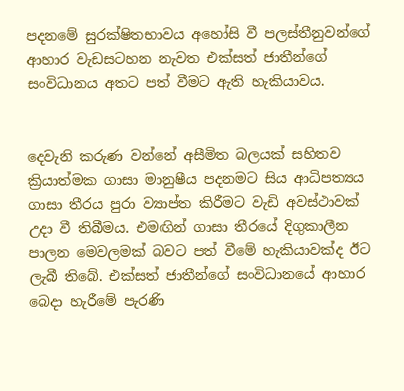පදනමේ සුරක්ෂිතභාවය අහෝසි වී පලස්තීනුවන්ගේ ආහාර වැඩසටහන නැවත එක්සත් ජාතීන්ගේ සංවිධානය අතට පත් වීමට ඇති හැකියාවය.


දෙවැනි කරුණ වන්නේ අසීමිත බලයක් සහිතව ක්‍රියාත්මක ගාසා මානුෂීය පදනමට සිය ආධිපත්‍යය ගාසා තීරය පුරා ව්‍යාප්ත කිරීමට වැඩි අවස්ථාවක් උදා වී තිබීමය. එමඟින් ගාසා තීරයේ දිගුකාලීන පාලන මෙවලමක් බවට පත් වීමේ හැකියාවක්ද ඊට ලැබී තිබේ. එක්සත් ජාතීන්ගේ සංවිධානයේ ආහාර බෙදා හැරීමේ පැරණි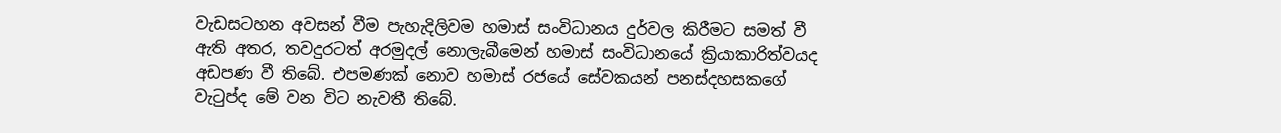වැඩසටහන අවසන් වීම පැහැදිලිවම හමාස් සංවිධානය දුර්වල කිරීමට සමත් වී ඇති අතර, තවදුරටත් අරමුදල් නොලැබීමෙන් හමාස් සංවිධානයේ ක්‍රියාකාරිත්වයද අඩපණ වී තිබේ. එපමණක් නොව හමාස් රජයේ සේවකයන් පනස්දහසකගේ වැටුප්ද මේ වන විට නැවතී තිබේ.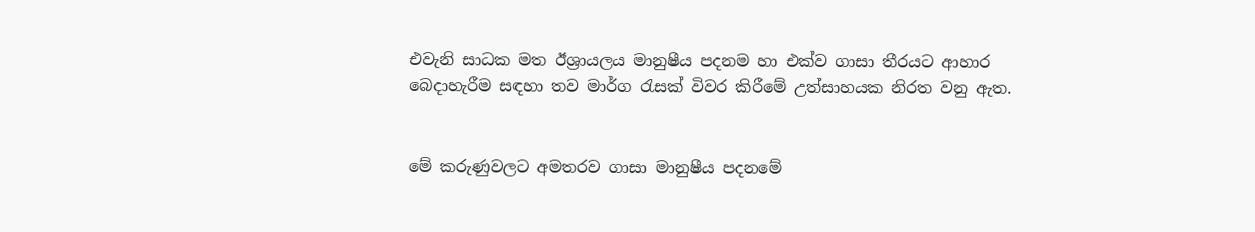එවැනි සාධක මත ඊශ්‍රායලය මානුෂීය පදනම හා එක්ව ගාසා තීරයට ආහාර බෙදාහැරීම සඳහා තව මාර්ග රැසක් විවර කිරීමේ උත්සාහයක නිරත වනු ඇත.


මේ කරුණුවලට අමතරව ගාසා මානුෂීය පදනමේ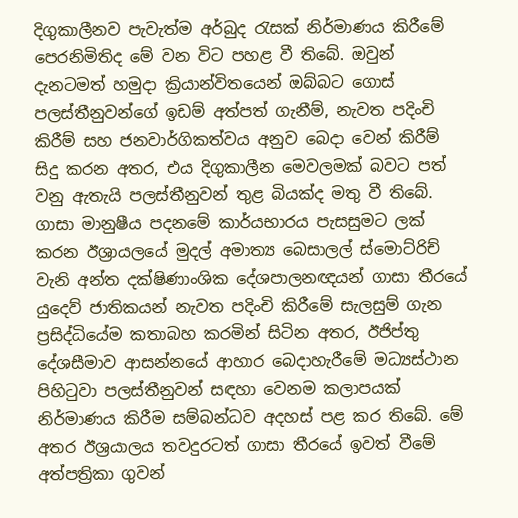දිගුකාලීනව පැවැත්ම අර්බුද රැසක් නිර්මාණය කිරීමේ පෙරනිමිතිද මේ වන විට පහළ වී තිබේ. ඔවුන් දැනටමත් හමුදා ක්‍රියාන්විතයෙන් ඔබ්බට ගොස් පලස්තීනුවන්ගේ ඉඩම් අත්පත් ගැනීම්, නැවත පදිංචි කිරීම් සහ ජනවාර්ගිකත්වය අනුව බෙදා වෙන් කිරීම් සිදු කරන අතර, එය දිගුකාලීන මෙවලමක් බවට පත් වනු ඇතැයි පලස්තීනුවන් තුළ බියක්ද මතු වී තිබේ. ගාසා මානුෂීය පදනමේ කාර්යභාරය පැසසුමට ලක් කරන ඊශ්‍රායලයේ මුදල් අමාත්‍ය බෙසාලල් ස්මොට්රිච් වැනි අන්ත දක්ෂිණාංශික දේශපාලනඥයන් ගාසා තීරයේ යුදෙව් ජාතිකයන් නැවත පදිංචි කිරීමේ සැලසුම් ගැන ප්‍රසිද්ධියේම කතාබහ කරමින් සිටින අතර, ඊජිප්තු දේශසීමාව ආසන්නයේ ආහාර බෙදාහැරීමේ මධ්‍යස්ථාන පිහිටුවා පලස්තීනුවන් සඳහා වෙනම කලාපයක් නිර්මාණය කිරීම සම්බන්ධව අදහස් පළ කර තිබේ. මේ අතර ඊශ්‍රයාලය තවදුරටත් ගාසා තීරයේ ඉවත් වීමේ අත්පත්‍රිකා ගුවන්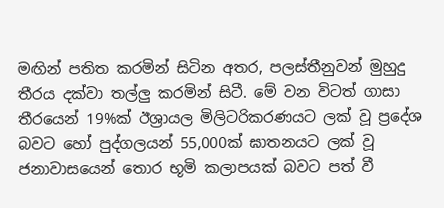මඟින් පතිත කරමින් සිටින අතර, පලස්තීනුවන් මුහුදු තීරය දක්වා තල්ලු කරමින් සිටී. මේ වන විටත් ගාසා තීරයෙන් 19%ක් ඊශ්‍රායල මිලිටරිකරණයට ලක් වූ ප්‍රදේශ බවට හෝ පුද්ගලයන් 55,000ක් ඝාතනයට ලක් වූ ජනාවාසයෙන් තොර භූමි කලාපයක් බවට පත් වී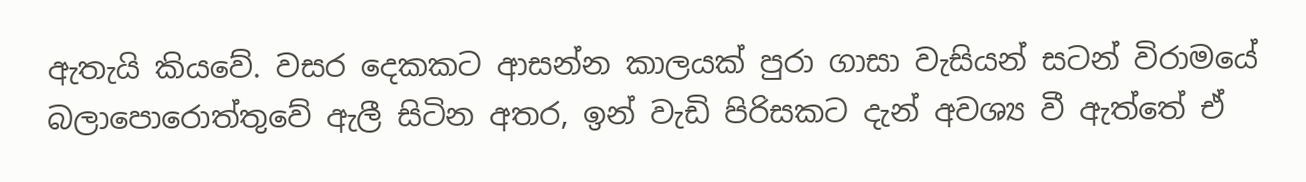ඇතැයි කියවේ. වසර දෙකකට ආසන්න කාලයක් පුරා ගාසා වැසියන් සටන් විරාමයේ බලාපොරොත්තුවේ ඇලී සිටින අතර, ඉන් වැඩි පිරිසකට දැන් අවශ්‍ය වී ඇත්තේ ඒ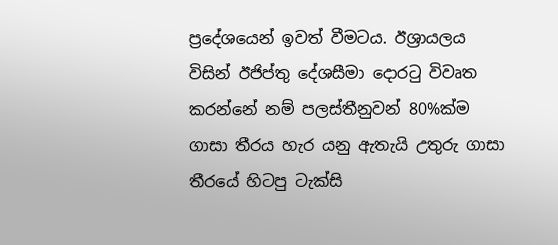ප්‍රදේශයෙන් ඉවත් වීමටය. ඊශ්‍රායලය විසින් ඊජිප්තු දේශසීමා දොරටු විවෘත කරන්නේ නම් පලස්තීනුවන් 80%ක්ම ගාසා තීරය හැර යනු ඇතැයි උතුරු ගාසා තීරයේ හිටපු ටැක්සි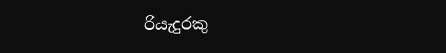රියැදුරකු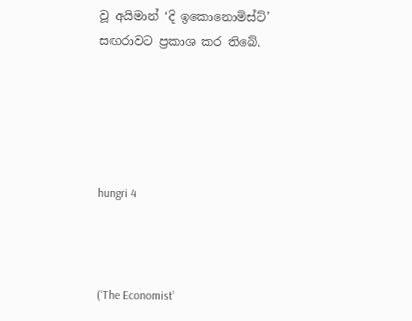වූ අයිමාන් ‘දි ඉකොනොමිස්ට්’ සඟරාවට ප්‍රකාශ කර තිබේ.





hungri 4



(‘The Economist’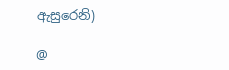ඇසුරෙනි)

@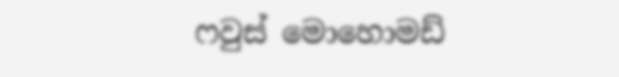ෆවුස් මොහොමඩ්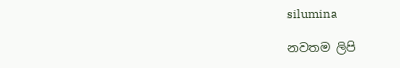silumina

නවතම ලිපි